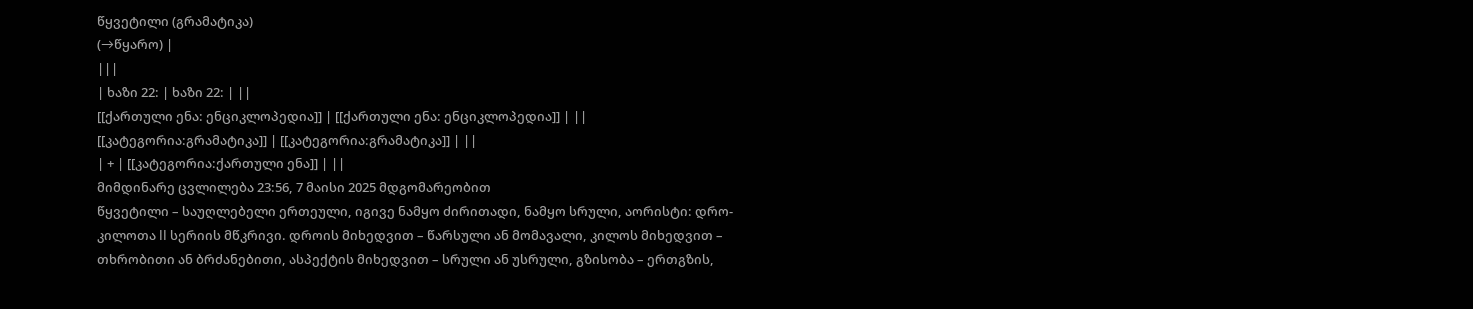წყვეტილი (გრამატიკა)
(→წყარო) |
|||
| ხაზი 22: | ხაზი 22: | ||
[[ქართული ენა: ენციკლოპედია]] | [[ქართული ენა: ენციკლოპედია]] | ||
[[კატეგორია:გრამატიკა]] | [[კატეგორია:გრამატიკა]] | ||
| + | [[კატეგორია:ქართული ენა]] | ||
მიმდინარე ცვლილება 23:56, 7 მაისი 2025 მდგომარეობით
წყვეტილი – საუღლებელი ერთეული, იგივე ნამყო ძირითადი, ნამყო სრული, აორისტი: დრო-კილოთა II სერიის მწკრივი. დროის მიხედვით – წარსული ან მომავალი, კილოს მიხედვით – თხრობითი ან ბრძანებითი, ასპექტის მიხედვით – სრული ან უსრული, გზისობა – ერთგზის,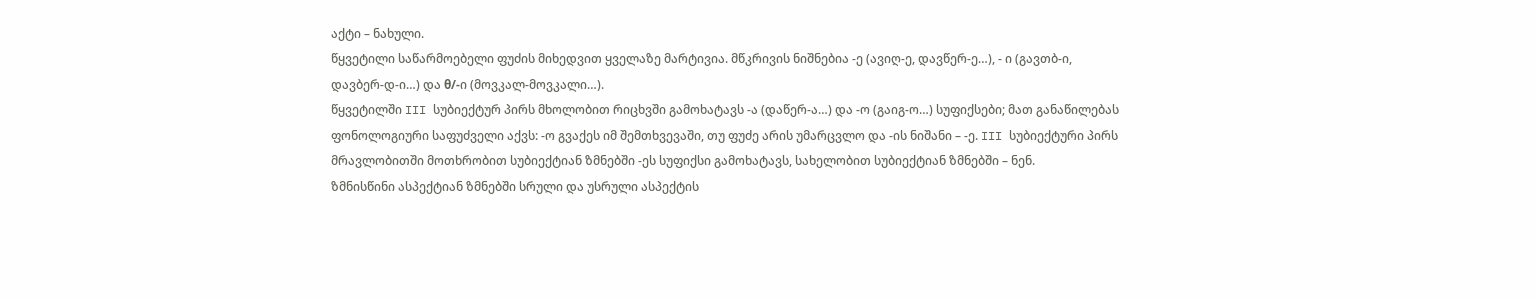აქტი – ნახული.
წყვეტილი საწარმოებელი ფუძის მიხედვით ყველაზე მარტივია. მწკრივის ნიშნებია -ე (ავიღ-ე, დავწერ-ე…), - ი (გავთბ-ი, დავბერ-დ-ი…) და θ/-ი (მოვკალ-მოვკალი…).
წყვეტილში III სუბიექტურ პირს მხოლობით რიცხვში გამოხატავს -ა (დაწერ-ა…) და -ო (გაიგ-ო…) სუფიქსები; მათ განაწილებას ფონოლოგიური საფუძველი აქვს: -ო გვაქეს იმ შემთხვევაში, თუ ფუძე არის უმარცვლო და -ის ნიშანი – -ე. III სუბიექტური პირს მრავლობითში მოთხრობით სუბიექტიან ზმნებში -ეს სუფიქსი გამოხატავს, სახელობით სუბიექტიან ზმნებში – ნენ.
ზმნისწინი ასპექტიან ზმნებში სრული და უსრული ასპექტის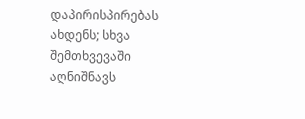დაპირისპირებას ახდენს; სხვა შემთხვევაში აღნიშნავს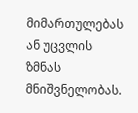მიმართულებას ან უცვლის ზმნას მნიშვნელობას.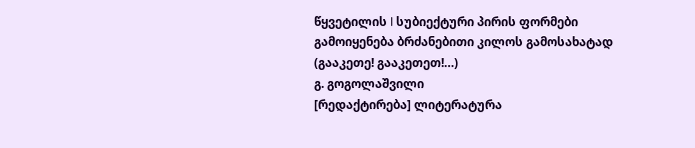წყვეტილის I სუბიექტური პირის ფორმები გამოიყენება ბრძანებითი კილოს გამოსახატად (გააკეთე! გააკეთეთ!…)
გ. გოგოლაშვილი
[რედაქტირება] ლიტერატურა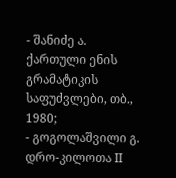- შანიძე ა. ქართული ენის გრამატიკის საფუძვლები, თბ., 1980;
- გოგოლაშვილი გ. დრო-კილოთა II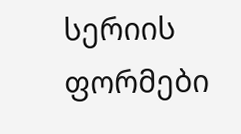სერიის ფორმები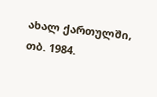ახალ ქართულში, თბ. 1984.